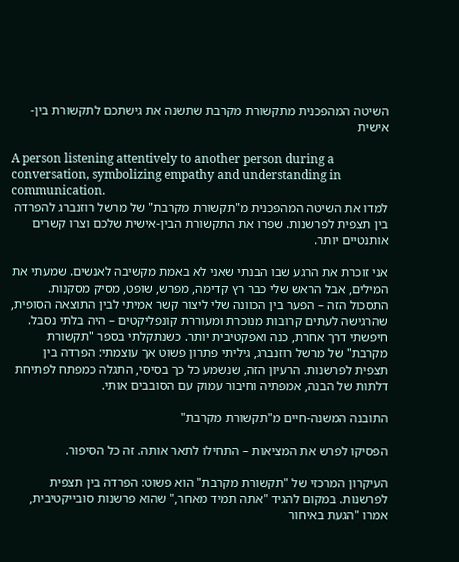השיטה המהפכנית מתקשורת מקרבת שתשנה את גישתכם לתקשורת בין-אישית

A person listening attentively to another person during a conversation, symbolizing empathy and understanding in communication.
למדו את השיטה המהפכנית מ"תקשורת מקרבת" של מרשל רוזנברג להפרדה בין תצפית לפרשנות. שפרו את התקשורת הבין-אישית שלכם וצרו קשרים אותנטיים יותר.

אני זוכרת את הרגע שבו הבנתי שאני לא באמת מקשיבה לאנשים. שמעתי את המילים, אבל הראש שלי כבר רץ קדימה, מפרש, שופט, מסיק מסקנות. התסכול הזה – הפער בין הכוונה שלי ליצור קשר אמיתי לבין התוצאה הסופית, שהרגישה לעתים קרובות מנוכרת ומעוררת קונפליקטים – היה בלתי נסבל. חיפשתי דרך אחרת, כנה ואפקטיבית יותר. כשנתקלתי בספר "תקשורת מקרבת" של מרשל רוזנברג, גיליתי פתרון פשוט אך עוצמתי: הפרדה בין תצפית לפרשנות. הרעיון הזה, שנשמע כל כך בסיסי, התגלה כמפתח לפתיחת דלתות של הבנה, אמפתיה וחיבור עמוק עם הסובבים אותי.

התובנה המשנה-חיים מ"תקשורת מקרבת"

הפסיקו לפרש את המציאות – התחילו לתאר אותה. זה כל הסיפור.

העיקרון המרכזי של "תקשורת מקרבת" הוא פשוט: הפרדה בין תצפית לפרשנות. במקום להגיד "אתה תמיד מאחר," שהוא פרשנות סובייקטיבית, אמרו "הגעת באיחור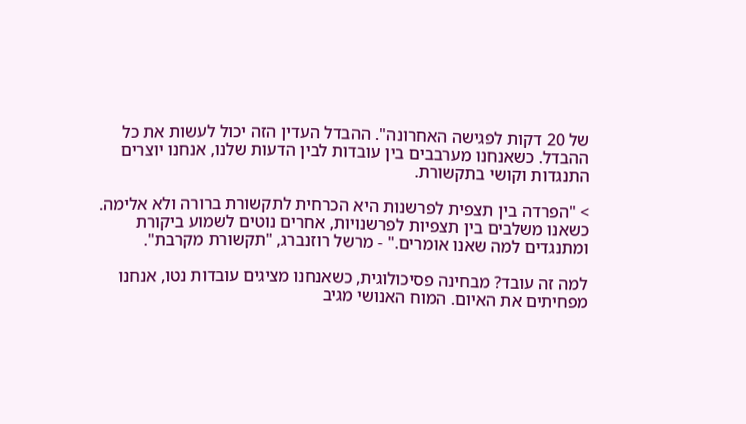של 20 דקות לפגישה האחרונה". ההבדל העדין הזה יכול לעשות את כל ההבדל. כשאנחנו מערבבים בין עובדות לבין הדעות שלנו, אנחנו יוצרים התנגדות וקושי בתקשורת.

> "הפרדה בין תצפית לפרשנות היא הכרחית לתקשורת ברורה ולא אלימה. כשאנו משלבים בין תצפיות לפרשנויות, אחרים נוטים לשמוע ביקורת ומתנגדים למה שאנו אומרים." - מרשל רוזנברג, "תקשורת מקרבת".

למה זה עובד? מבחינה פסיכולוגית, כשאנחנו מציגים עובדות נטו, אנחנו מפחיתים את האיום. המוח האנושי מגיב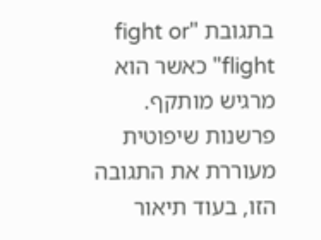בתגובת "fight or flight" כאשר הוא מרגיש מותקף. פרשנות שיפוטית מעוררת את התגובה הזו, בעוד תיאור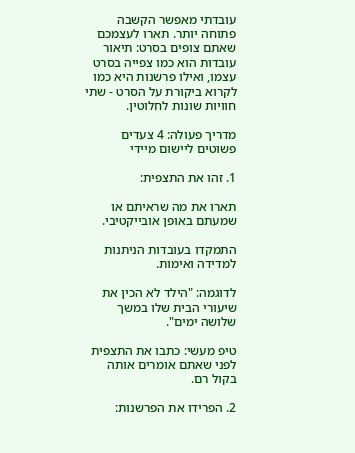עובדתי מאפשר הקשבה פתוחה יותר. תארו לעצמכם שאתם צופים בסרט: תיאור עובדות הוא כמו צפייה בסרט עצמו, ואילו פרשנות היא כמו לקרוא ביקורת על הסרט - שתי חוויות שונות לחלוטין.

מדריך פעולה: 4 צעדים פשוטים ליישום מיידי

1. זהו את התצפית:

תארו את מה שראיתם או שמעתם באופן אובייקטיבי.

התמקדו בעובדות הניתנות למדידה ואימות.

לדוגמה: "הילד לא הכין את שיעורי הבית שלו במשך שלושה ימים".

טיפ מעשי: כתבו את התצפית לפני שאתם אומרים אותה בקול רם.

2. הפרידו את הפרשנות: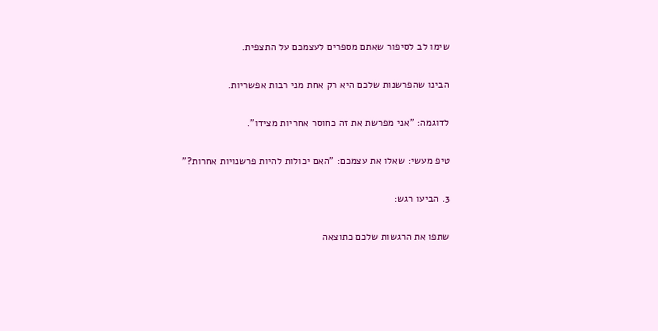שימו לב לסיפור שאתם מספרים לעצמכם על התצפית.

הבינו שהפרשנות שלכם היא רק אחת מני רבות אפשריות.

לדוגמה: "אני מפרשת את זה כחוסר אחריות מצידו".

טיפ מעשי: שאלו את עצמכם: "האם יכולות להיות פרשנויות אחרות?"

3. הביעו רגש:

שתפו את הרגשות שלכם כתוצאה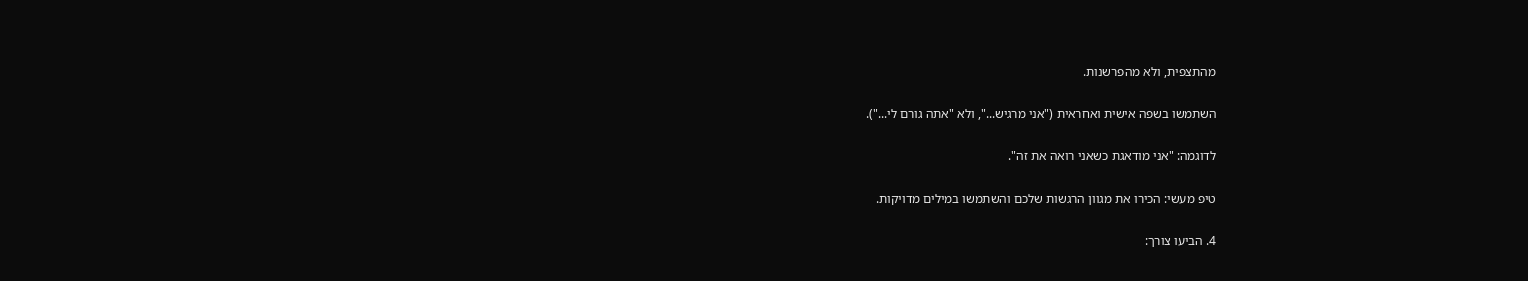מהתצפית, ולא מהפרשנות.

השתמשו בשפה אישית ואחראית ("אני מרגיש...", ולא "אתה גורם לי...").

לדוגמה: "אני מודאגת כשאני רואה את זה".

טיפ מעשי: הכירו את מגוון הרגשות שלכם והשתמשו במילים מדויקות.

4. הביעו צורך: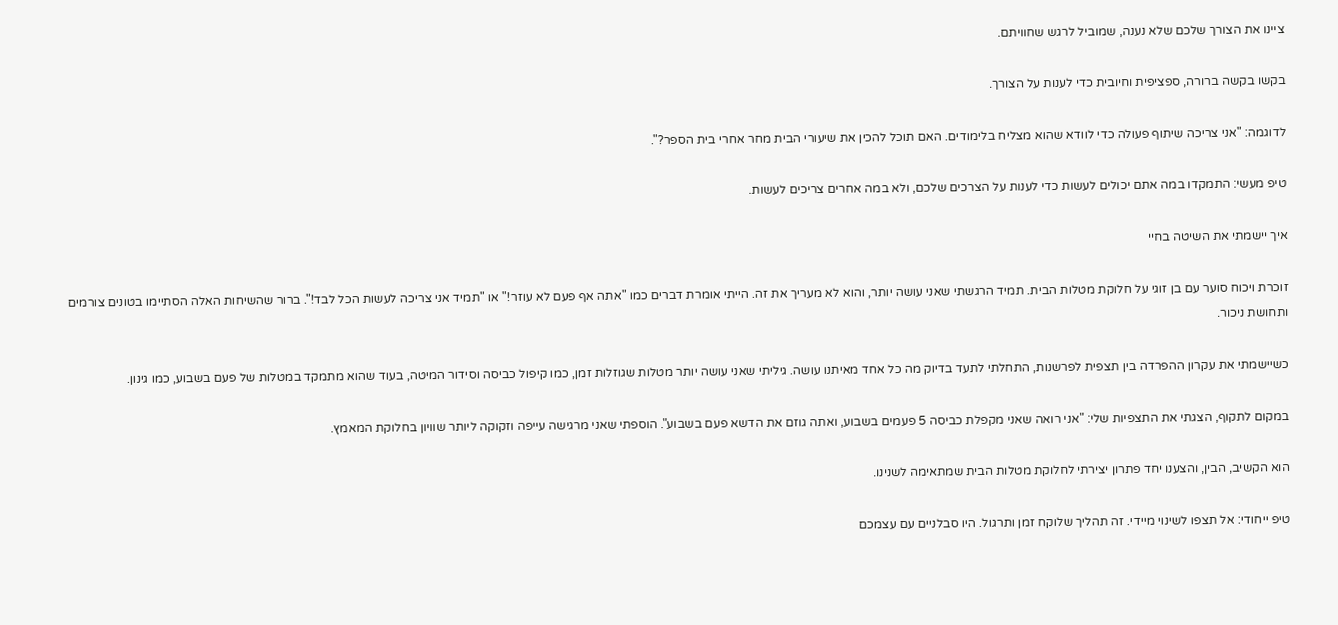ציינו את הצורך שלכם שלא נענה, שמוביל לרגש שחוויתם.

בקשו בקשה ברורה, ספציפית וחיובית כדי לענות על הצורך.

לדוגמה: "אני צריכה שיתוף פעולה כדי לוודא שהוא מצליח בלימודים. האם תוכל להכין את שיעורי הבית מחר אחרי בית הספר?".

טיפ מעשי: התמקדו במה אתם יכולים לעשות כדי לענות על הצרכים שלכם, ולא במה אחרים צריכים לעשות.

איך יישמתי את השיטה בחיי

זוכרת ויכוח סוער עם בן זוגי על חלוקת מטלות הבית. תמיד הרגשתי שאני עושה יותר, והוא לא מעריך את זה. הייתי אומרת דברים כמו "אתה אף פעם לא עוזר!" או "תמיד אני צריכה לעשות הכל לבד!". ברור שהשיחות האלה הסתיימו בטונים צורמים ותחושת ניכור.

כשיישמתי את עקרון ההפרדה בין תצפית לפרשנות, התחלתי לתעד בדיוק מה כל אחד מאיתנו עושה. גיליתי שאני עושה יותר מטלות שגוזלות זמן, כמו קיפול כביסה וסידור המיטה, בעוד שהוא מתמקד במטלות של פעם בשבוע, כמו גינון.

במקום לתקוף, הצגתי את התצפיות שלי: "אני רואה שאני מקפלת כביסה 5 פעמים בשבוע, ואתה גוזם את הדשא פעם בשבוע". הוספתי שאני מרגישה עייפה וזקוקה ליותר שוויון בחלוקת המאמץ.

הוא הקשיב, הבין, והצענו יחד פתרון יצירתי לחלוקת מטלות הבית שמתאימה לשנינו.

טיפ ייחודי: אל תצפו לשינוי מיידי. זה תהליך שלוקח זמן ותרגול. היו סבלניים עם עצמכם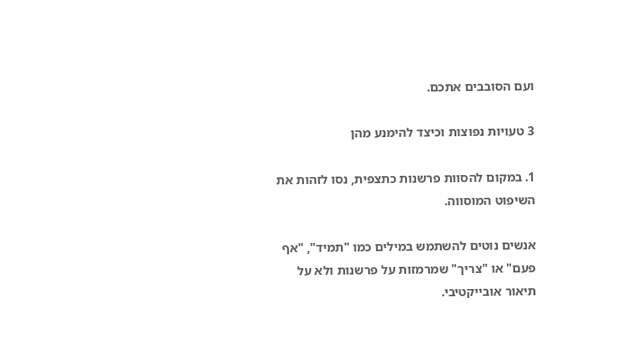ועם הסובבים אתכם.

3 טעויות נפוצות וכיצד להימנע מהן

1. במקום להסוות פרשנות כתצפית, נסו לזהות את השיפוט המוסווה.

אנשים נוטים להשתמש במילים כמו "תמיד", "אף פעם" או "צריך" שמרמזות על פרשנות ולא על תיאור אובייקטיבי.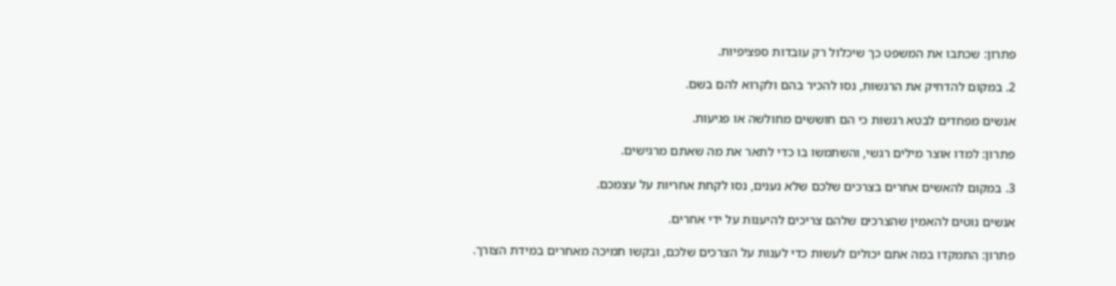פתרון: שכתבו את המשפט כך שיכלול רק עובדות ספציפיות.

2. במקום להדחיק את הרגשות, נסו להכיר בהם ולקרוא להם בשם.

אנשים מפחדים לבטא רגשות כי הם חוששים מחולשה או פגיעות.

פתרון: למדו אוצר מילים רגשי, והשתמשו בו כדי לתאר את מה שאתם מרגישים.

3. במקום להאשים אחרים בצרכים שלכם שלא נענים, נסו לקחת אחריות על עצמכם.

אנשים נוטים להאמין שהצרכים שלהם צריכים להיענות על ידי אחרים.

פתרון: התמקדו במה אתם יכולים לעשות כדי לענות על הצרכים שלכם, ובקשו תמיכה מאחרים במידת הצורך.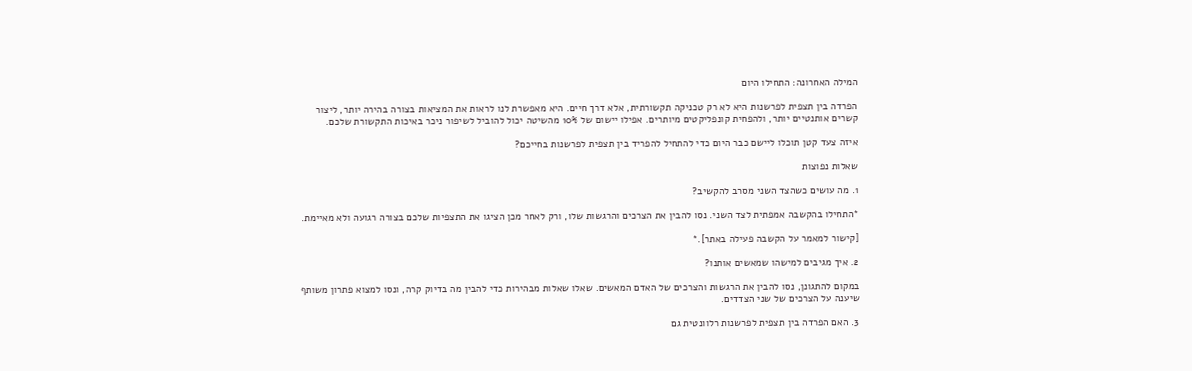המילה האחרונה: התחילו היום

הפרדה בין תצפית לפרשנות היא לא רק טכניקה תקשורתית, אלא דרך חיים. היא מאפשרת לנו לראות את המציאות בצורה בהירה יותר, ליצור קשרים אותנטיים יותר, ולהפחית קונפליקטים מיותרים. אפילו יישום של 10% מהשיטה יכול להוביל לשיפור ניכר באיכות התקשורת שלכם.

איזה צעד קטן תוכלו ליישם כבר היום כדי להתחיל להפריד בין תצפית לפרשנות בחייכם?

שאלות נפוצות

1. מה עושים כשהצד השני מסרב להקשיב?

*התחילו בהקשבה אמפתית לצד השני. נסו להבין את הצרכים והרגשות שלו, ורק לאחר מכן הציגו את התצפיות שלכם בצורה רגועה ולא מאיימת.

[קישור למאמר על הקשבה פעילה באתר].*

2. איך מגיבים למישהו שמאשים אותנו?

במקום להתגונן, נסו להבין את הרגשות והצרכים של האדם המאשים. שאלו שאלות מבהירות כדי להבין מה בדיוק קרה, ונסו למצוא פתרון משותף שיענה על הצרכים של שני הצדדים.

3. האם הפרדה בין תצפית לפרשנות רלוונטית גם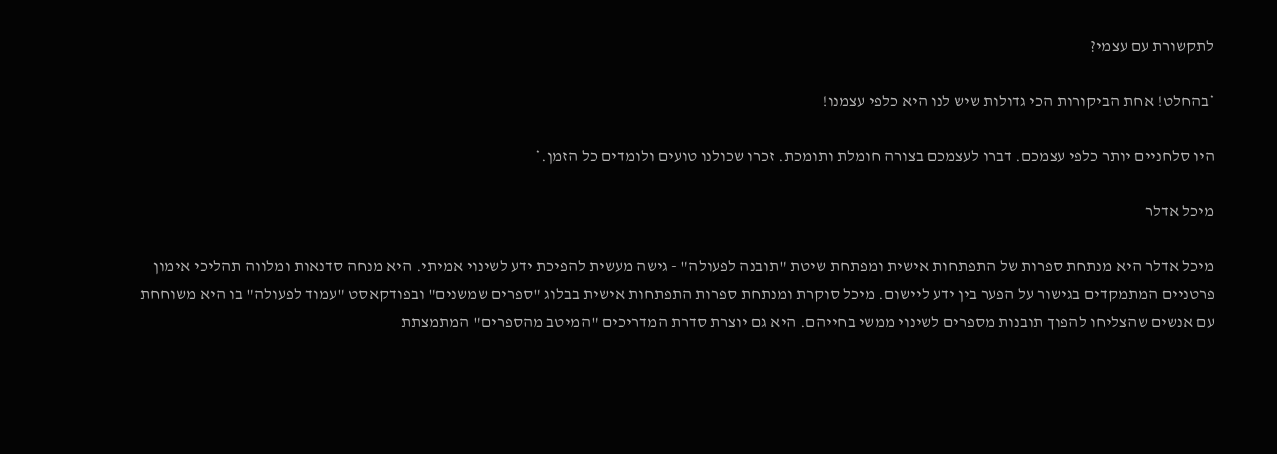לתקשורת עם עצמי?

*בהחלט! אחת הביקורות הכי גדולות שיש לנו היא כלפי עצמנו!

היו סלחניים יותר כלפי עצמכם. דברו לעצמכם בצורה חומלת ותומכת. זכרו שכולנו טועים ולומדים כל הזמן.*

מיכל אדלר

מיכל אדלר היא מנתחת ספרות של התפתחות אישית ומפתחת שיטת "תובנה לפעולה" - גישה מעשית להפיכת ידע לשינוי אמיתי. היא מנחה סדנאות ומלווה תהליכי אימון פרטניים המתמקדים בגישור על הפער בין ידע ליישום. מיכל סוקרת ומנתחת ספרות התפתחות אישית בבלוג "ספרים שמשנים" ובפודקאסט "עמוד לפעולה" בו היא משוחחת עם אנשים שהצליחו להפוך תובנות מספרים לשינוי ממשי בחייהם. היא גם יוצרת סדרת המדריכים "המיטב מהספרים" המתמצתת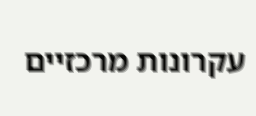עקרונות מרכזיים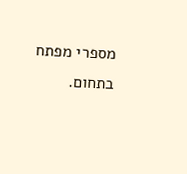מספרי מפתח בתחום.